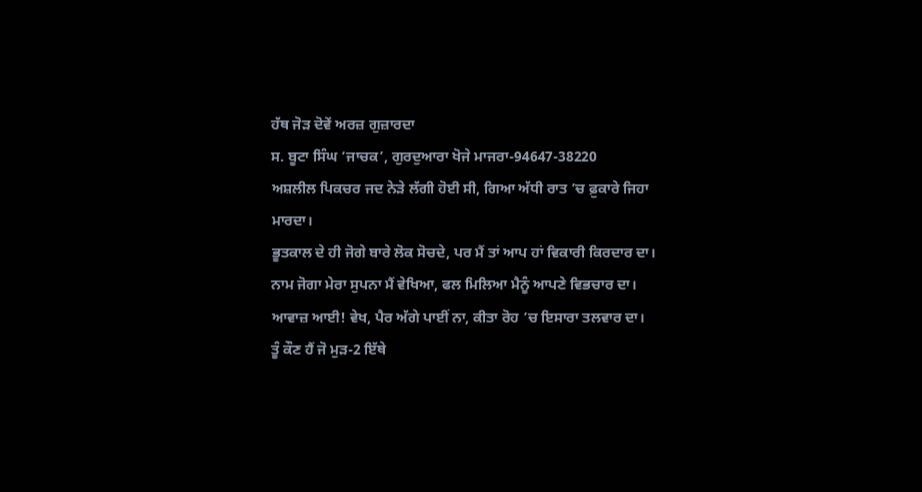ਹੱਥ ਜੋੜ ਦੋਵੇਂ ਅਰਜ਼ ਗੁਜ਼ਾਰਦਾ
ਸ. ਬੂਟਾ ਸਿੰਘ ‘ਜਾਚਕ’, ਗੁਰਦੁਆਰਾ ਖੋਜੇ ਮਾਜਰਾ-94647-38220
ਅਸ਼ਲੀਲ ਪਿਕਚਰ ਜਦ ਨੇੜੇ ਲੱਗੀ ਹੋਈ ਸੀ, ਗਿਆ ਅੱਧੀ ਰਾਤ ’ਚ ਫ਼ੁਕਾਰੇ ਜਿਹਾ ਮਾਰਦਾ।
ਭੂਤਕਾਲ ਦੇ ਹੀ ਜੋਗੇ ਬਾਰੇ ਲੋਕ ਸੋਚਦੇ, ਪਰ ਮੈਂ ਤਾਂ ਆਪ ਹਾਂ ਵਿਕਾਰੀ ਕਿਰਦਾਰ ਦਾ।
ਨਾਮ ਜੋਗਾ ਮੇਰਾ ਸੁਪਨਾ ਮੈਂ ਵੇਖਿਆ, ਫਲ ਮਿਲਿਆ ਮੈਨੂੰ ਆਪਣੇ ਵਿਭਚਾਰ ਦਾ।
ਆਵਾਜ਼ ਆਈ! ਵੇਖ, ਪੈਰ ਅੱਗੇ ਪਾਈਂ ਨਾ, ਕੀਤਾ ਰੋਹ ’ਚ ਇਸਾਰਾ ਤਲਵਾਰ ਦਾ।
ਤੂੰ ਕੌਣ ਹੈਂ ਜੋ ਮੁੜ-2 ਇੱਥੇ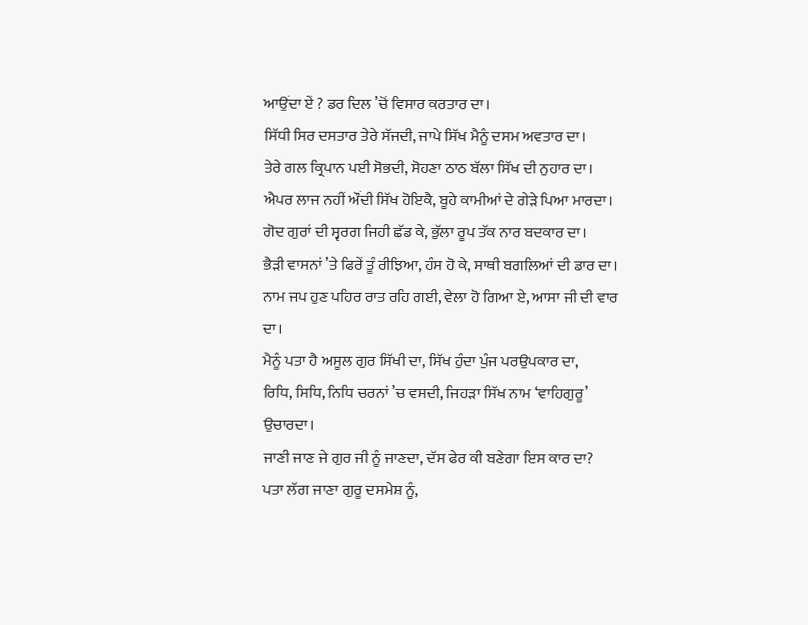ਆਉਂਦਾ ਏਂ ? ਡਰ ਦਿਲ ’ਚੋਂ ਵਿਸਾਰ ਕਰਤਾਰ ਦਾ।
ਸਿੱਧੀ ਸਿਰ ਦਸਤਾਰ ਤੇਰੇ ਸੱਜਦੀ, ਜਾਪੇ ਸਿੱਖ ਮੈਨੂੰ ਦਸਮ ਅਵਤਾਰ ਦਾ।
ਤੇਰੇ ਗਲ ਕ੍ਰਿਪਾਨ ਪਈ ਸੋਭਦੀ, ਸੋਹਣਾ ਠਾਠ ਬੱਲਾ ਸਿੱਖ ਦੀ ਨੁਹਾਰ ਦਾ।
ਐਪਰ ਲਾਜ ਨਹੀਂ ਔਂਦੀ ਸਿੱਖ ਹੋਇਕੈ, ਬੂਹੇ ਕਾਮੀਆਂ ਦੇ ਗੇੜੇ ਪਿਆ ਮਾਰਦਾ।
ਗੋਦ ਗੁਰਾਂ ਦੀ ਸ੍ਵਰਗ ਜਿਹੀ ਛੱਡ ਕੇ, ਭੁੱਲਾ ਰੂਪ ਤੱਕ ਨਾਰ ਬਦਕਾਰ ਦਾ।
ਭੈੜੀ ਵਾਸਨਾਂ ’ਤੇ ਫਿਰੇਂ ਤੂੰ ਰੀਝਿਆ, ਹੰਸ ਹੋ ਕੇ, ਸਾਥੀ ਬਗਲਿਆਂ ਦੀ ਡਾਰ ਦਾ।
ਨਾਮ ਜਪ ਹੁਣ ਪਹਿਰ ਰਾਤ ਰਹਿ ਗਈ, ਵੇਲਾ ਹੋ ਗਿਆ ਏ, ਆਸਾ ਜੀ ਦੀ ਵਾਰ ਦਾ।
ਮੈਨੂੰ ਪਤਾ ਹੈ ਅਸੂਲ ਗੁਰ ਸਿੱਖੀ ਦਾ, ਸਿੱਖ ਹੁੰਦਾ ਪੁੰਜ ਪਰਉਪਕਾਰ ਦਾ,
ਰਿਧਿ, ਸਿਧਿ, ਨਿਧਿ ਚਰਨਾਂ ’ਚ ਵਸਦੀ, ਜਿਹੜਾ ਸਿੱਖ ਨਾਮ ‘ਵਾਹਿਗੁਰੂ’ ਉਚਾਰਦਾ।
ਜਾਣੀ ਜਾਣ ਜੇ ਗੁਰ ਜੀ ਨੂੰ ਜਾਣਦਾ, ਦੱਸ ਫੇਰ ਕੀ ਬਣੇਗਾ ਇਸ ਕਾਰ ਦਾ?
ਪਤਾ ਲੱਗ ਜਾਣਾ ਗੁਰੂ ਦਸਮੇਸ਼ ਨੂੰ,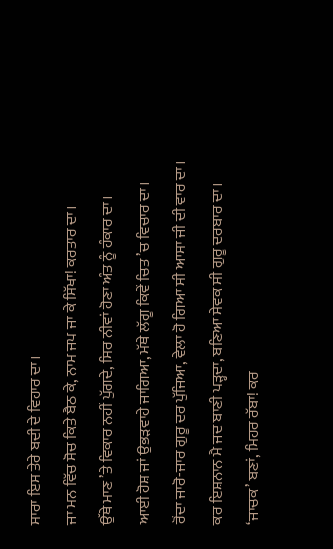ਸਾਰਾ ਇਸ ਤੇਰੇ ਬਦੀ ਦੇ ਵਿਹਾਰ ਦਾ।
ਜਾ ਮਨ ਵਿੱਚ ਸੋਚ ਕਿਤੇ ਬੈਠ ਕੇ, ਨਾਮ ਜਪ ਜਾ ਕੇ ਸਿੱਖਾ! ਕਰਤਾਰ ਦਾ।
ਉੱਥੇ ਮਾਣ ’ਤੇ ਵਿਕਾਰ ਨਹੀਂ ਪੁੱਗਦੇ, ਸਿਰ ਨੀਵਾਂ ਹੋਣਾ ਅੰਤ ਨੂੰ ਹੰਕਾਰ ਦਾ।
ਆਈ ਹੋਸ਼ ਜਾਂ ਉਭੜਵਾਹੇ ਜਾਗਿਆ, ਮੱਥੇ ਲੱਗੂ ਕਿਵੇਂ ਚਿਤ ’ਚ ਵਿਚਾਰ ਦਾ।
ਰੋਂਦਾ ਜਾਰੋ-ਜਾਰ ਗੁਰੂ ਦਰ ਪੁੱਜਿਆ, ਵੇਲਾ ਹੋ ਗਿਆ ਸੀ ਆਸਾ ਜੀ ਦੀ ਵਾਰ ਦਾ।
ਕਰ ਇਸ਼ਨਾਨ ਮੈ ਜਦ ਬਾਣੀ ਪੜ੍ਹਦਾ, ਬਣਿਆ ਸੇਵਕ ਸੀ ਗੁਰੂ ਦਰਬਾਰ ਦਾ।
‘ਜਾਚਕ’ ਬਣਾਂ, ਮਿਹਰ ਰੱਬਾ! ਕਰ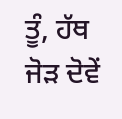ਤੂੰ, ਹੱਥ ਜੋੜ ਦੋਵੇਂ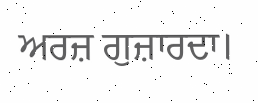ਅਰਜ਼ ਗੁਜ਼ਾਰਦਾ।